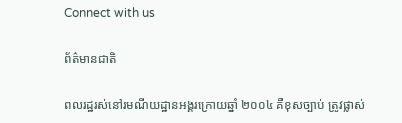Connect with us

ព័ត៌មានជាតិ

ពលរដ្ឋរស់នៅរមណីយដ្ឋានអង្គរក្រោយឆ្នាំ ២០០៤ គឺខុសច្បាប់ ត្រូវផ្លាស់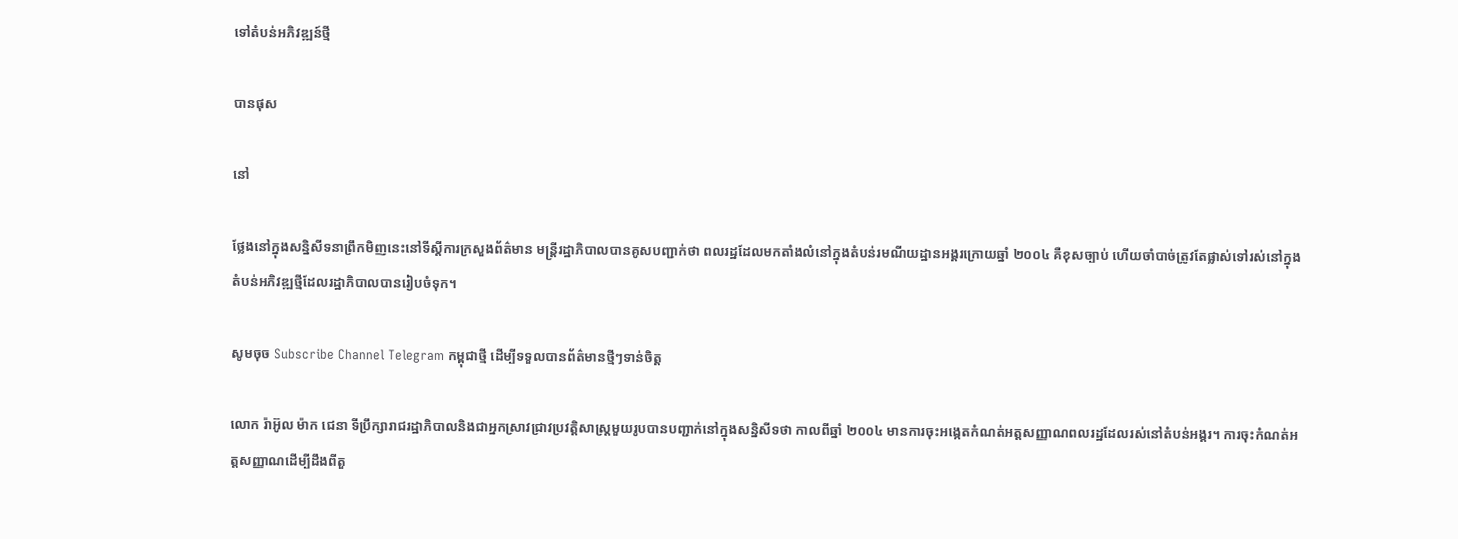ទៅតំបន់អភិវឌ្ឍន៍ថ្មី

បានផុស

នៅ

ថ្លែងនៅក្នុងសន្និសីទនាព្រឹកមិញនេះនៅទីស្តីការក្រសួងព័ត៌មាន មន្រ្តីរដ្ឋាភិបាលបានគូសបញ្ជាក់ថា ពលរដ្ឋដែលមកតាំងលំនៅក្នុងតំបន់រមណីយដ្ឋានអង្គរក្រោយឆ្នាំ ២០០៤ គឺខុសច្បាប់ ហើយចាំបាច់ត្រូវតែផ្លាស់ទៅរស់នៅក្នុងតំបន់អភិវឌ្ឍថ្មីដែលរដ្ឋាភិបាលបានរៀបចំទុក។

សូមចុច Subscribe Channel Telegram កម្ពុជាថ្មី ដើម្បីទទួលបានព័ត៌មានថ្មីៗទាន់ចិត្ត

លោក រ៉ាអ៊ូល ម៉ាក ជេនា ទីប្រឹក្សារាជរដ្ឋាភិបាលនិងជាអ្នកស្រាវជ្រាវប្រវត្តិសាស្រ្តមួយរូបបានបញ្ជាក់នៅក្នុងសន្និសីទថា កាលពីឆ្នាំ ២០០៤ មានការចុះអង្កេតកំណត់អត្តសញ្ញាណពលរដ្ឋដែលរស់នៅតំបន់អង្គរ។ ការចុះកំណត់អត្តសញ្ញាណដើម្បីដឹងពីតួ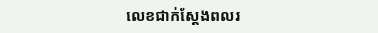លេខជាក់ស្តែងពលរ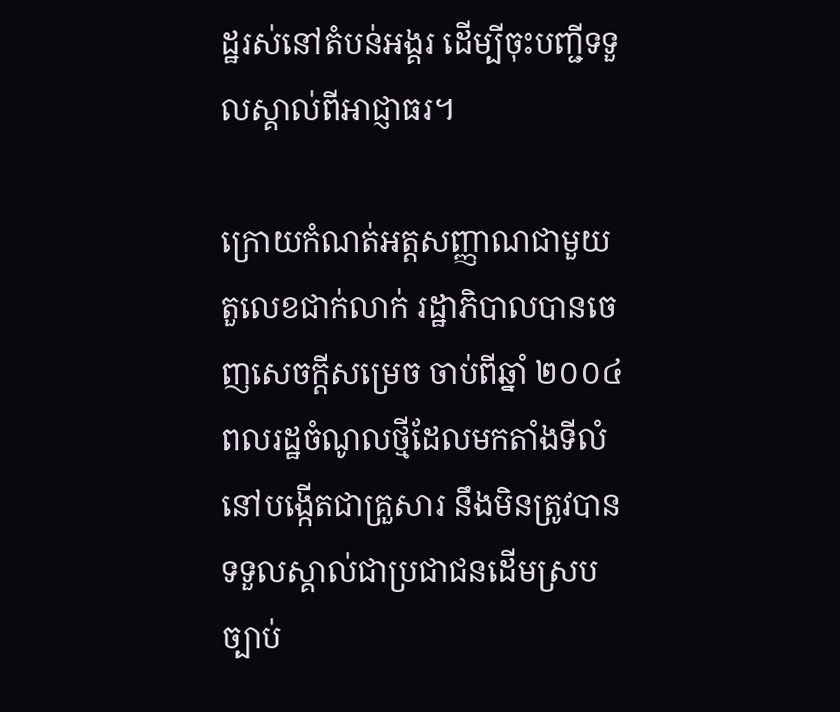ដ្ឋរស់នៅតំបន់អង្គរ ដើម្បីចុះបញ្ជីទទួលស្គាល់ពីអាជ្ញាធរ។

ក្រោយកំណត់អត្តសញ្ញាណជាមួយតួលេខជាក់លាក់ រដ្ឋាភិបាលបានចេញសេចក្ដីសម្រេច ចាប់ពីឆ្នាំ ២០០៤ ពលរដ្ឋចំណូលថ្មីដែលមកតាំងទីលំនៅបង្កើតជាគ្រួសារ នឹងមិនត្រូវបានទទួលស្គាល់ជាប្រជាជនដើមស្របច្បាប់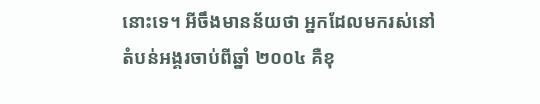នោះទេ។ អីចឹងមានន័យថា អ្នកដែលមករស់នៅតំបន់អង្គរចាប់ពីឆ្នាំ ២០០៤ គឺខុ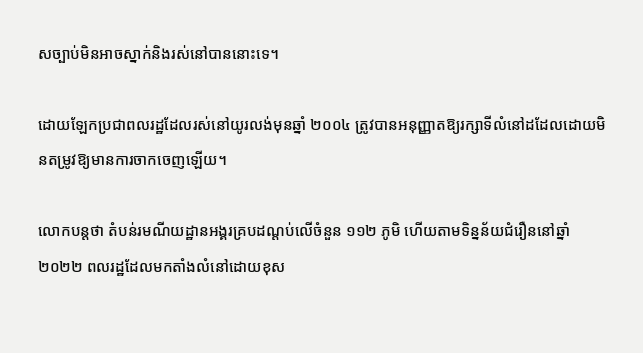សច្បាប់មិនអាចស្នាក់និងរស់នៅបាននោះទេ។

ដោយឡែកប្រជាពលរដ្ឋដែលរស់នៅយូរលង់មុនឆ្នាំ ២០០៤ ត្រូវបានអនុញ្ញាតឱ្យរក្សាទីលំនៅដដែលដោយមិនតម្រូវឱ្យមានការចាកចេញឡើយ។

លោកបន្តថា តំបន់រមណីយដ្ឋានអង្គរគ្របដណ្តប់លើចំនួន ១១២ ភូមិ ហើយតាមទិន្នន័យជំរឿននៅឆ្នាំ ២០២២ ពលរដ្ឋដែលមកតាំងលំនៅដោយខុស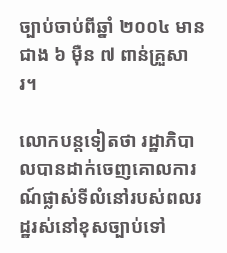ច្បាប់ចាប់ពីឆ្នាំ ២០០៤ មានជាង ៦ ម៉ឺន ៧ ពាន់គ្រួសារ។

លោកបន្តទៀតថា រដ្ឋាភិបាលបានដាក់ចេញគោលការណ៍ផ្លាស់ទីលំនៅរបស់ពលរដ្ឋរស់នៅខុសច្បាប់ទៅ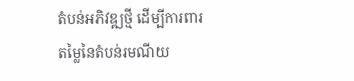តំបន់អភិវឌ្ឍថ្មី ដើម្បីការពារតម្លៃនៃតំបន់រមណីយ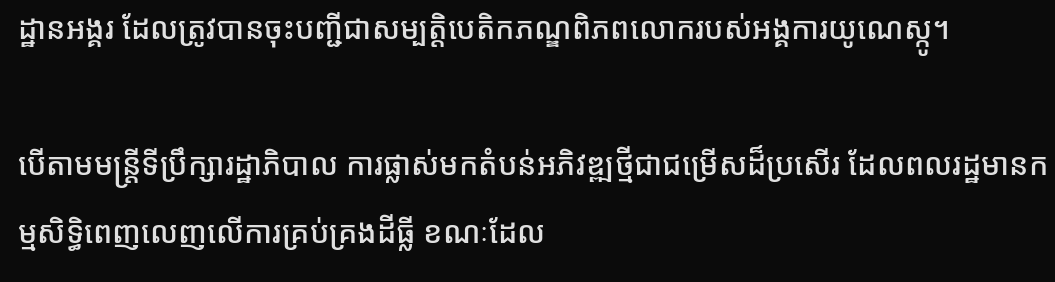ដ្ឋានអង្គរ ដែលត្រូវបានចុះបញ្ជីជាសម្បត្តិបេតិកភណ្ឌពិភពលោករបស់អង្គការយូណេស្កូ។

បើតាមមន្រ្តីទីប្រឹក្សារដ្ឋាភិបាល ការផ្លាស់មកតំបន់អភិវឌ្ឍថ្មីជាជម្រើសដ៏ប្រសើរ ដែលពលរដ្ឋមានកម្មសិទ្ធិពេញលេញលើការគ្រប់គ្រងដីធ្លី ខណៈដែល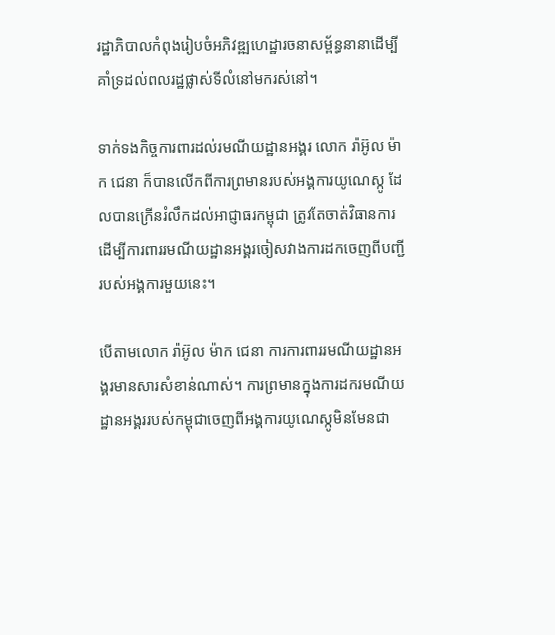រដ្ឋាភិបាលកំពុងរៀបចំអភិវឌ្ឍហេដ្ឋារចនាសម្ព័ន្ធនានាដើម្បីគាំទ្រដល់ពលរដ្ឋផ្លាស់ទីលំនៅមករស់នៅ។

ទាក់ទងកិច្ចការពារដល់រមណីយដ្ឋានអង្គរ លោក រ៉ាអ៊ូល ម៉ាក ជេនា ក៏បានលើកពីការព្រមានរបស់អង្គការយូណេស្កូ ដែលបានក្រើនរំលឹកដល់អាជ្ញាធរកម្ពុជា ត្រូវតែចាត់វិធានការដើម្បីការពាររមណីយដ្ឋានអង្គរចៀសវាងការដកចេញពីបញ្ជីរបស់អង្គការមួយនេះ។

បើតាមលោក រ៉ាអ៊ូល ម៉ាក ជេនា ការការពាររមណីយដ្ឋានអង្គរមានសារសំខាន់ណាស់។ ការព្រមានក្នុងការដករមណីយដ្ឋានអង្គររបស់កម្ពុជាចេញពីអង្គការយូណេស្កូមិនមែនជា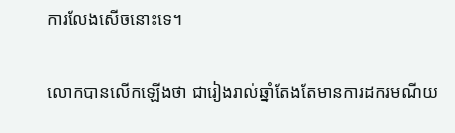ការលែងសើចនោះទេ។

លោកបានលើកឡើងថា ជារៀងរាល់ឆ្នាំតែងតែមានការដករមណីយ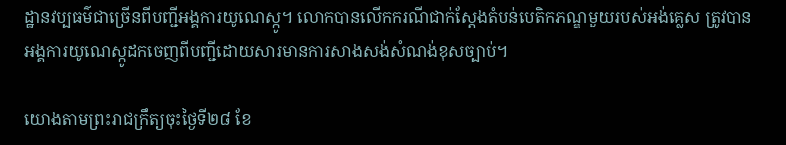ដ្ឋានវប្បធម៌ជាច្រើនពីបញ្ជីអង្គការយូណេស្កូ។ លោកបានលើកករណីជាក់ស្ដែងតំបន់បេតិកភណ្ឌមួយរបស់អង់គ្លេស ត្រូវបានអង្គការយូណេស្កូដកចេញពីបញ្ជីដោយសារមានការសាងសង់សំណង់ខុសច្បាប់។

យោងតាមព្រះរាជក្រឹត្យចុះថ្ងៃទី២៨ ខែ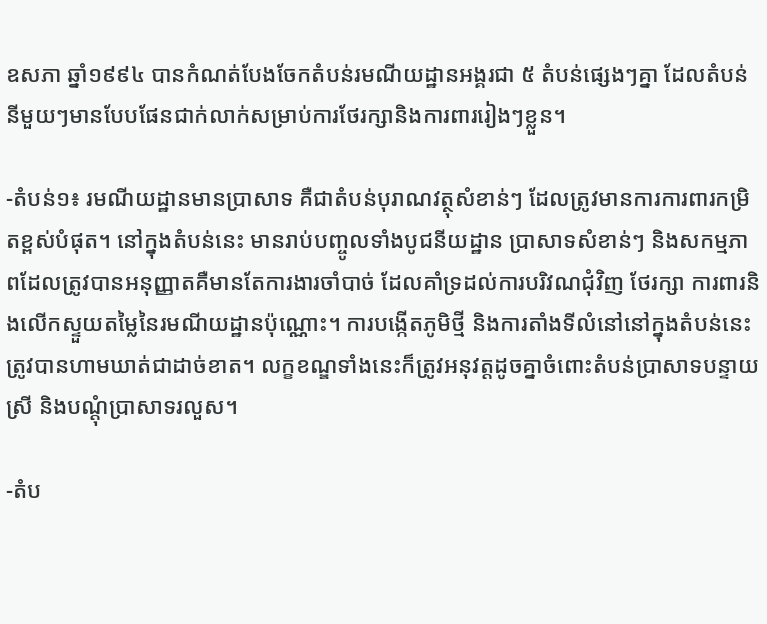ឧសភា ឆ្នាំ១៩៩៤ បានកំណត់បែងចែកតំបន់រមណីយដ្ឋានអង្គរជា ៥ តំបន់ផ្សេងៗគ្នា ដែលតំបន់នីមួយៗមានបែបផែនជាក់លាក់សម្រាប់ការថែរក្សានិងការពាររៀងៗខ្លួន។

-តំបន់១៖ រមណីយដ្ឋានមានប្រាសាទ គឺជាតំបន់បុរាណវត្ថុសំខាន់ៗ ដែលត្រូវមានការការពារកម្រិតខ្ពស់បំផុត។ នៅក្នុងតំបន់នេះ មានរាប់បញ្ចូលទាំងបូជនីយដ្ឋាន ប្រាសាទសំខាន់ៗ និងសកម្មភាពដែលត្រូវបានអនុញ្ញាតគឺមានតែការងារចាំបាច់ ដែលគាំទ្រដល់ការបរិវណជុំវិញ ថែរក្សា ការពារនិងលើកស្ទួយតម្លៃនៃរមណីយដ្ឋានប៉ុណ្ណោះ។ ការបង្កើតភូមិថ្មី និងការតាំងទីលំនៅនៅក្នុងតំបន់នេះត្រូវបានហាមឃាត់ជាដាច់ខាត។ លក្ខខណ្ឌទាំងនេះក៏ត្រូវអនុវត្តដូចគ្នាចំពោះតំបន់ប្រាសាទបន្ទាយស្រី និងបណ្តុំប្រាសាទរលួស។

-តំប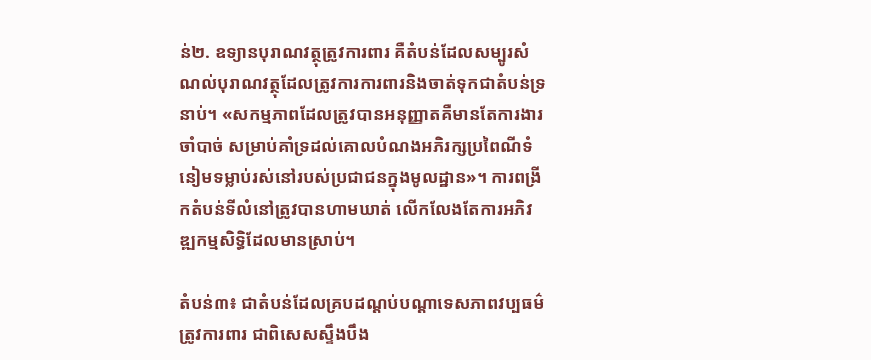ន់២. ឧទ្យានបុរាណវត្ថុត្រូវការពារ គឺតំបន់ដែលសម្បូរសំណល់បុរាណវត្ថុដែលត្រូវការការពារនិងចាត់ទុកជាតំបន់ទ្រនាប់។ «សកម្មភាពដែលត្រូវបានអនុញ្ញាតគឺមានតែការងារចាំបាច់ សម្រាប់គាំទ្រដល់គោលបំណងអភិរក្សប្រពៃណីទំនៀមទម្លាប់រស់នៅរបស់ប្រជាជនក្នុងមូលដ្ឋាន»។ ការពង្រីកតំបន់ទីលំនៅត្រូវបានហាមឃាត់ លើកលែងតែការអភិវឌ្ឍកម្មសិទ្ធិដែលមានស្រាប់។

តំបន់៣៖ ជាតំបន់ដែលគ្របដណ្ដប់បណ្ដាទេសភាពវប្បធម៌ត្រូវការពារ ជាពិសេសស្ទឹងបឹង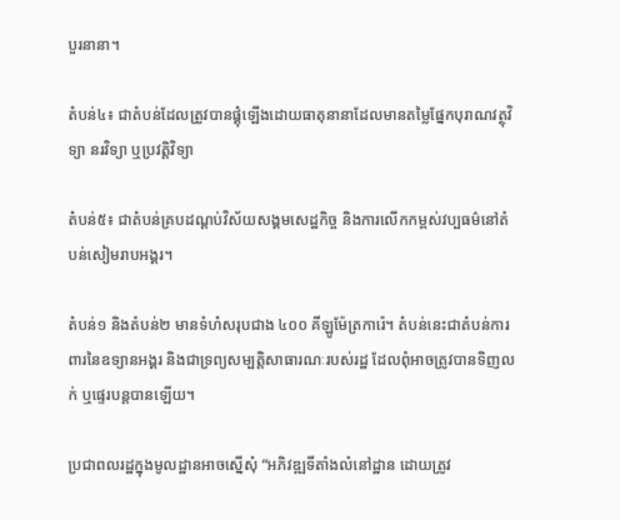បួរនានា។

តំបន់៤៖ ជាតំបន់ដែលត្រូវបានផ្គុំឡើងដោយធាតុនានាដែលមានតម្លៃផ្នែកបុរាណវត្ថុវិទ្យា នរវិទ្យា ឬប្រវត្តិវិទ្យា

តំបន់៥៖ ជាតំបន់គ្របដណ្ដប់វិស័យសង្គមសេដ្ឋកិច្ច និងការលើកកម្ពស់វប្បធម៌នៅតំបន់សៀមរាបអង្គរ។

តំបន់១ និងតំបន់២ មានទំហំសរុបជាង ៤០០ គីឡូម៉ែត្រការ៉េ។ តំបន់នេះជាតំបន់ការពារនៃឧទ្យានអង្គរ និងជាទ្រព្យសម្បត្តិសាធារណៈរបស់រដ្ឋ ដែលពុំអាចត្រូវបានទិញលក់ ឬផ្ទេរបន្តបានឡើយ។

ប្រជាពលរដ្ឋក្នុងមូលដ្ឋានអាចស្នើសុំ “អភិវឌ្ឍទីតាំងលំនៅដ្ឋាន ដោយត្រូវ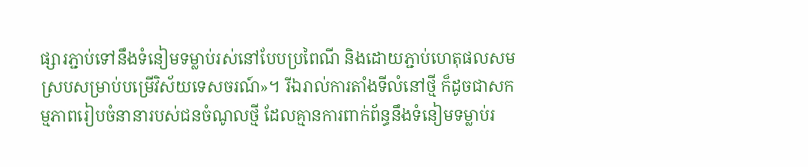ផ្សារភ្ជាប់ទៅនឹងទំនៀមទម្លាប់រស់នៅបែបប្រពៃណី និងដោយភ្ជាប់ហេតុផលសមស្របសម្រាប់បម្រើវិស័យទេសចរណ៍»។ រីឯរាល់ការតាំងទីលំនៅថ្មី ក៏ដូចជាសកម្មភាពរៀបចំនានារបស់ជនចំណូលថ្មី ដែលគ្មានការពាក់ព័ន្ធនឹងទំនៀមទម្លាប់រ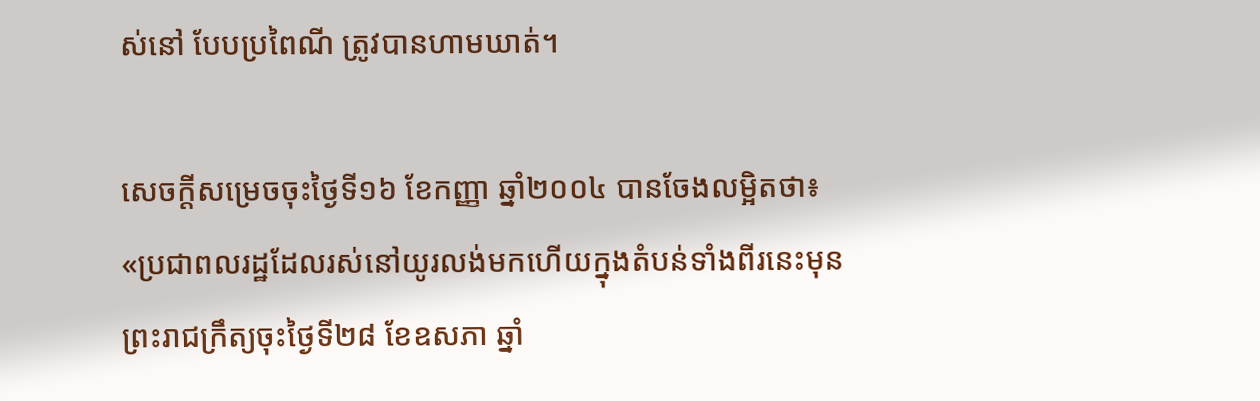ស់នៅ បែបប្រពៃណី ត្រូវបានហាមឃាត់។

សេចក្ដីសម្រេចចុះថ្ងៃទី១៦ ខែកញ្ញា ឆ្នាំ២០០៤ បានចែងលម្អិតថា៖ «ប្រជាពលរដ្ឋដែលរស់នៅយូរលង់មកហើយក្នុងតំបន់ទាំងពីរនេះមុនព្រះរាជក្រឹត្យចុះថ្ងៃទី២៨ ខែឧសភា ឆ្នាំ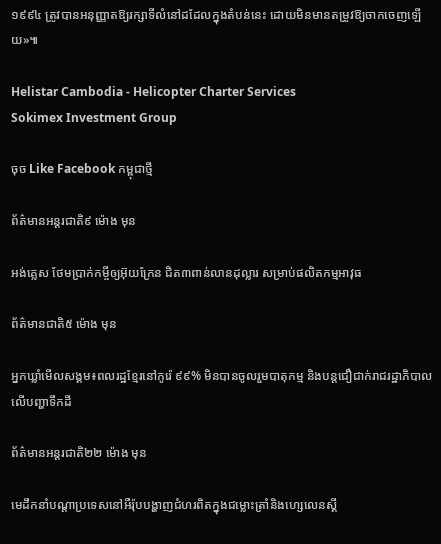១៩៩៤ ត្រូវបានអនុញ្ញាតឱ្យរក្សាទីលំនៅដដែលក្នុងតំបន់នេះ ដោយមិនមានតម្រូវឱ្យចាកចេញឡើយ»៕

Helistar Cambodia - Helicopter Charter Services
Sokimex Investment Group

ចុច Like Facebook កម្ពុជាថ្មី

ព័ត៌មានអន្ដរជាតិ៩ ម៉ោង មុន

អង់គ្លេស ថែមប្រាក់កម្ចីឲ្យអ៊ុយក្រែន ជិត៣ពាន់លានដុល្លារ សម្រាប់ផលិតកម្មអាវុធ

ព័ត៌មានជាតិ៥ ម៉ោង មុន

អ្នកឃ្លាំមើលសង្គម៖ពលរដ្ឋខ្មែរនៅកូរ៉េ ៩៩% មិនបានចូលរួមបាតុកម្ម និងបន្តជឿជាក់រាជរដ្ឋាភិបាលលើបញ្ហាទឹកដី

ព័ត៌មានអន្ដរជាតិ២២ ម៉ោង មុន

មេដឹកនាំបណ្តាប្រទេសនៅអឺរ៉ុបបង្ហាញជំហរពិតក្នុងជម្លោះត្រាំនិងហ្សេលេនស្គី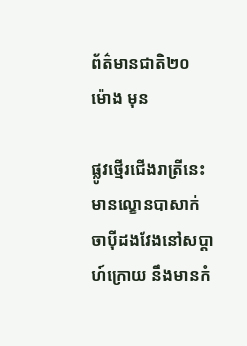ព័ត៌មានជាតិ២០ ម៉ោង មុន

ផ្លូវថ្មើរជើងរាត្រីនេះ មានល្ខោនបាសាក់ ចាបុីដងវែងនៅសប្តាហ៍ក្រោយ នឹងមានកំ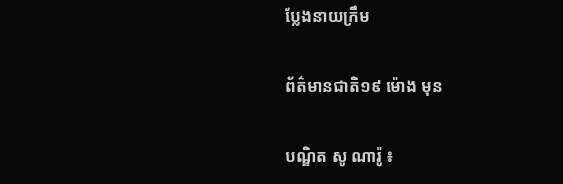ប្លែងនាយក្រឹម

ព័ត៌មានជាតិ១៩ ម៉ោង មុន

បណ្ឌិត សូ ណារ៉ូ ៖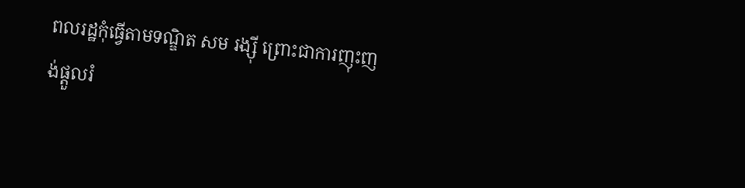ពលរដ្ឋកុំធ្វើតាមទណ្ឌិត សម រង្ស៊ី ព្រោះជាការញុះញង់ផ្តួលរំ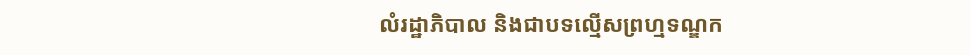លំរដ្ឋាភិបាល និងជាបទល្មើសព្រហ្មទណ្ឌក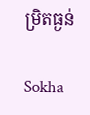ម្រិតធ្ងន់

Sokha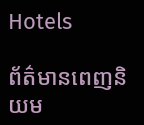Hotels

ព័ត៌មានពេញនិយម